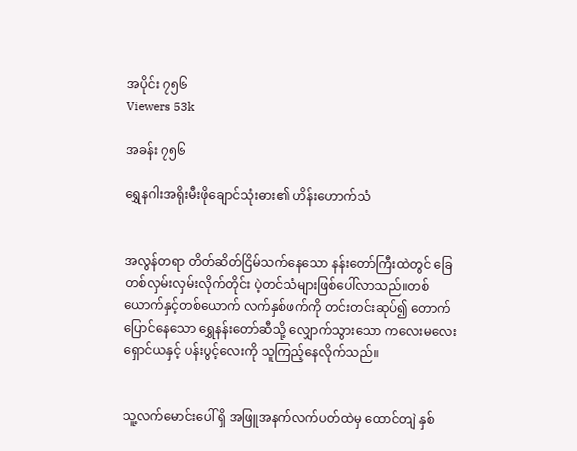အပိုင်း ၇၅၆
Viewers 53k

အခန်း ၇၅၆

ရွှေနဂါးအရိုးမီးဖိုချောင်သုံးဓား၏ ဟိန်းဟောက်သံ


အလွန်တရာ တိတ်ဆိတ်ငြိမ်သက်နေသော နန်းတော်ကြီးထဲတွင် ခြေတစ်လှမ်းလှမ်းလိုက်တိုင်း ပဲ့တင်သံများဖြစ်ပေါ်လာသည်။တစ်ယောက်နှင့်တစ်ယောက် လက်နှစ်ဖက်ကို တင်းတင်းဆုပ်၍ တောက်ပြောင်နေသော ရွှေနန်းတော်ဆီသို့ လျှောက်သွားသော ကလေးမလေးရှောင်ယနှင့် ပန်းပွင့်လေးကို သူကြည့်နေလိုက်သည်။


သူ့လက်မောင်းပေါ် ရှိ အဖြူအနက်လက်ပတ်ထဲမှ ထောင်တျဲ နှစ်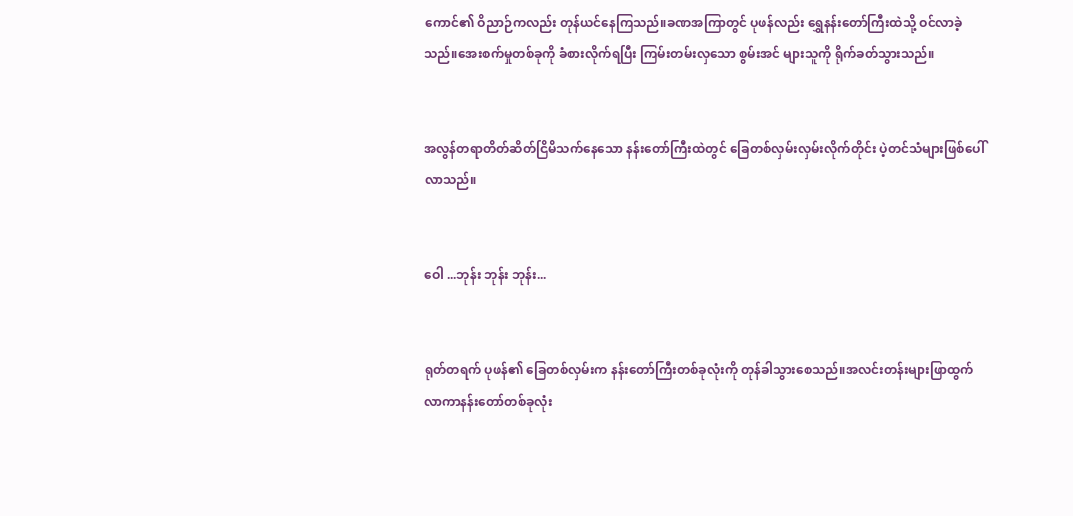ကောင်၏ ဝိညာဉ်ကလည်း တုန်ယင်နေကြသည်။ခဏအကြာတွင် ပုဖန်လည်း ရွှေနန်းတော်ကြီးထဲသို့ ဝင်လာခဲ့သည်။အေးစက်မှုတစ်ခုကို ခံစားလိုက်ရပြီး ကြမ်းတမ်းလှသော စွမ်းအင် များသူကို ရိုက်ခတ်သွားသည်။


အလွန်တရာတိတ်ဆိတ်ငြိမိသက်နေသော နန်းတော်ကြီးထဲတွင် ခြေတစ်လှမ်းလှမ်းလိုက်တိုင်း ပဲ့တင်သံများဖြစ်ပေါ်လာသည်။


ဝေါ ...ဘုန်း ဘုန်း ဘုန်း...


ရုတ်တရက် ပုဖန်၏ ခြေတစ်လှမ်းက နန်းတော်ကြီးတစ်ခုလုံးကို တုန်ခါသွားစေသည်။အလင်းတန်းများဖြာထွက်လာကာနန်းတော်တစ်ခုလုံး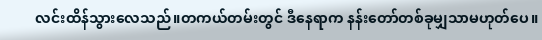လင်းထိန်သွားလေသည်။တကယ်တမ်းတွင် ဒီနေရာက နန်းတော်တစ်ခုမျှသာမဟုတ်ပေ။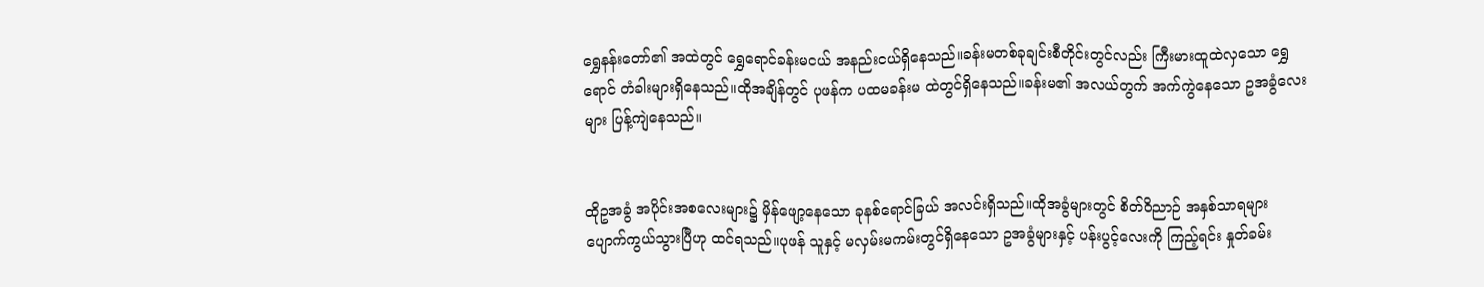ရွှေနန်းတော်၏ အထဲတွင် ရွှေရောင်ခန်းမငယ် အနည်းငယ်ရှိနေသည်။ခန်းမတစ်ခုချင်းစီတိုင်းတွင်လည်း ကြီးမားထူထဲလှသော ရွှေရောင် တံခါးများရှိနေသည်။ထိုအချိန်တွင် ပုဖန်က ပထမခန်းမ ထဲတွင်ရှိနေသည်။ခန်းမ၏ အလယ်တွက် အက်ကွဲနေသော ဥအခွံလေးများ ပြန့်ကျဲနေသည်။


ထိုဥအခွံ အပိုင်းအစလေးများ၌ မှိန်ဖျော့နေသော ခုနစ်ရောင်ခြယ် အလင်းရှိသည်။ထိုအခွံများတွင် စိတ်ဝိညာဉ် အနှစ်သာရများ ပျောက်ကွယ်သွားပြီဟု ထင်ရသည်။ပုဖန် သူနှင့် မလှမ်းမကမ်းတွင်ရှိနေသော ဥအခွံများနှင့် ပန်းပွင့်လေးကို ကြည့်ရင်း နှုတ်ခမ်း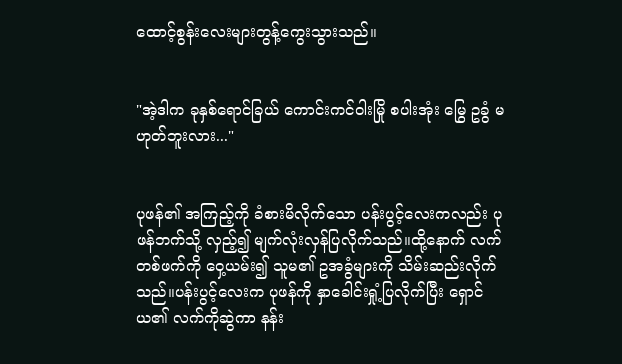ထောင့်စွန်းလေးများတွန့်ကွေးသွားသည်။


"အဲ့ဒါက ခုနှစ်ရောင်ခြယ် ကောင်းကင်ဝါးမြို စပါးအုံး မြွေ ဥခွံ မဟုတ်ဘူးလား..."


ပုဖန်၏ အကြည့်ကို ခံစားမိလိုက်သော ပန်းပွင့်လေးကလည်း ပုဖန်ဘက်သို့ လှည့်၍ မျက်လုံးလှန်ပြလိုက်သည်။ထို့နောက် လက်တစ်ဖက်ကို ဝှေ့ယမ်း၍ သူမ၏ ဥအခွံများကို သိမ်းဆည်းလိုက်သည်။ပန်းပွင့်လေးက ပုဖန်ကို နှာခေါင်းရှုံ့ပြလိုက်ပြီး ရှောင်ယ၏ လက်ကိုဆွဲကာ နန်း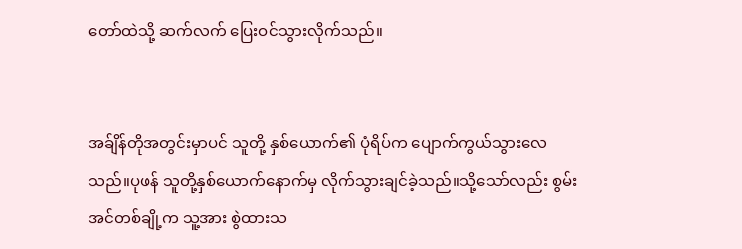တော်ထဲသို့ ဆက်လက် ပြေးဝင်သွားလိုက်သည်။


အခ်ျိန်တိုအတွင်းမှာပင် သူတို့ နှစ်ယောက်၏ ပုံရိပ်က ပျောက်ကွယ်သွားလေသည်။ပုဖန် သူတို့နှစ်ယောက်နောက်မှ လိုက်သွားချင်ခဲ့သည်။သို့သော်လည်း စွမ်းအင်တစ်ချို့က သူ့အား စွဲထားသ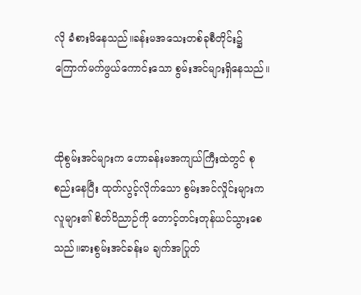လို ခံစားမိနေသည်။ခန်းမအသေးတစ်ခုစီတိုင်း၌ ကြောက်မက်ဖွယ်ကောင်းသော စွမ်းအင်များရှိနေသည်။


ထိုစွမ်းအင်များက ဟောခန်းမအကျယ်ကြီးထဲတွင် စုစည်းနေပြီး ထုတ်လွင့်လိုက်သော စွမ်းအင်လှိုင်းများက လူများ၏ စိတ်ဝိညာဉ်ကို တောင့်တင်းတုန်ယင်သွားစေသည်။ဓားစွမ်းအင်ခန်းမ ချက်အပြုတ်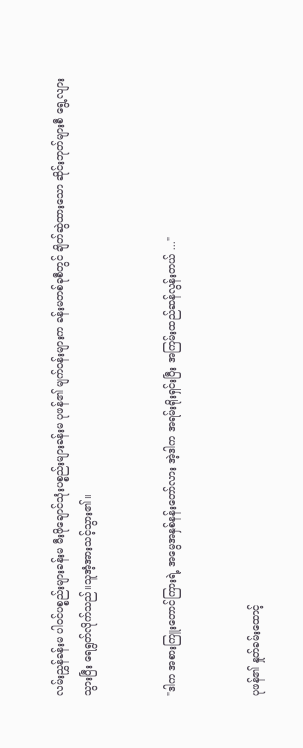လမ်းညွှန်ခန်းမ ပါဝင်ပစ္စည်းများခန်းမ မီးဖိုချောင်သုံးပစ္စည်းများခန်းမ ပုဖန်၏ မျက်ဝန်းများက ခန်းမတစ်ခုစီတွင် ချိတ်ဆွဲထားသော ဆိုင်းဘုတ်များစီ ရွေ့လျားသွားပြီး ရေရွတ်လိုက်သည်။သူအံ့အားသင့်သွား၏။


"ဒါက အစားကြူးတောင်ကြားရဲ့ အမွေအနှစ်နန်းတော်လား အဲ့ဒါက အရမ်းရိုးရှင်းပြီး အကြမ်းထည်ဆန်လွန်းတယ် ..."


ပုဖန်၏ နှုတ်ခမ်းထောင့်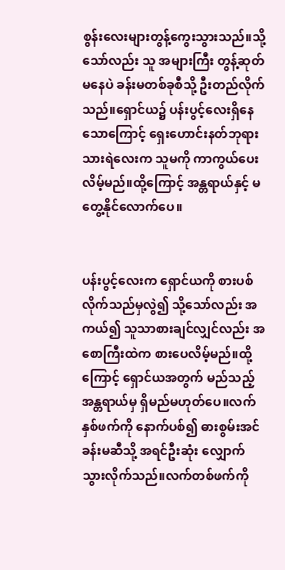စွန်းလေးများတွန့်ကွေးသွားသည်။သို့သော်လည်း သူ အများကြီး တွန့်ဆုတ်မနေပဲ ခန်းမတစ်ခုစီသို့ ဦးတည်လိုက်သည်။ရှောင်ယ၌ ပန်းပွင့်လေးရှိနေသောကြောင့် ရှေးဟောင်းနတ်ဘုရားသားရဲလေးက သူမကို ကာကွယ်ပေးလိမ့်မည်။ထို့ကြောင့် အန္တရာယ်နှင့် မတွေ့နိုင်လောက်ပေ။


ပန်းပွင့်လေးက ရှောင်ယကို စားပစ်လိုက်သည်မှလွဲ၍ သို့သော်လည်း အကယ်၍ သူသာစားချင်လျှင်လည်း အစောကြီးထဲက စားပေလိမ့်မည်။ထို့ကြောင့် ရှောင်ယအတွက် မည်သည့် အန္တရာယ်မှ ရှိမည်မဟုတ်ပေ။လက်နှစ်ဖက်ကို နောက်ပစ်၍ ဓားစွမ်းအင်ခန်းမဆီသို့ အရင်ဦးဆုံး လျှောက်သွားလိုက်သည်။လက်တစ်ဖက်ကို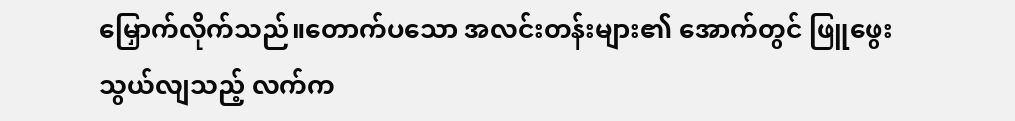မြှောက်လိုက်သည်။တောက်ပသော အလင်းတန်းများ၏ အောက်တွင် ဖြူဖွေးသွယ်လျသည့် လက်က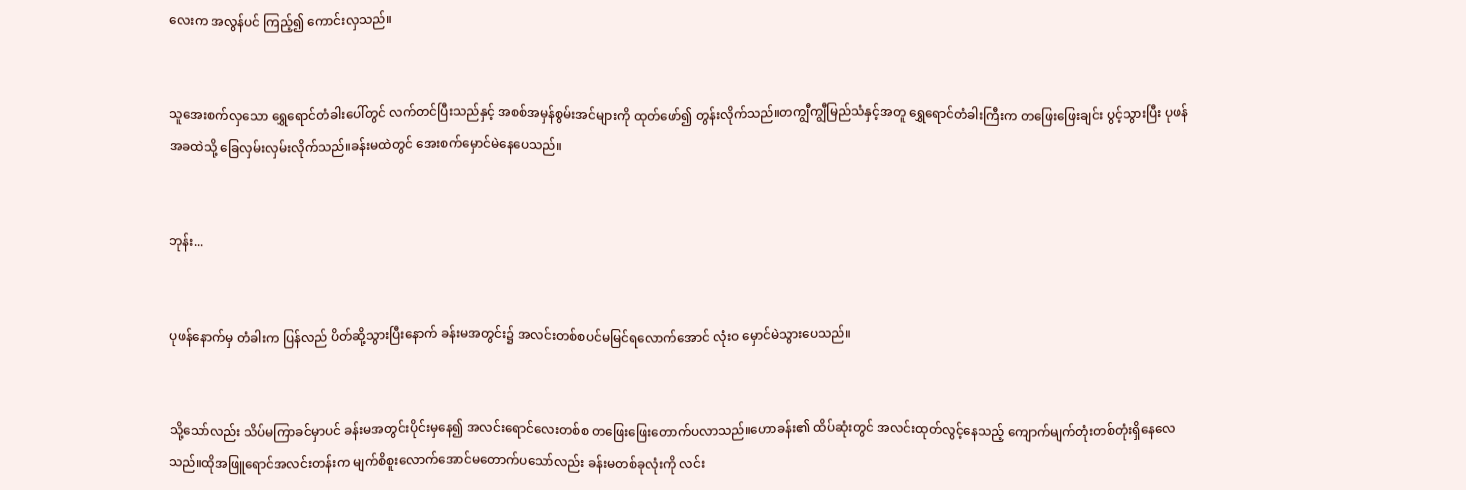လေးက အလွန်ပင် ကြည့်၍ ကောင်းလှသည်။


သူအေးစက်လှသော ရွှေရောင်တံခါးပေါ်တွင် လက်တင်ပြီးသည်နှင့် အစစ်အမှန်စွမ်းအင်များကို ထုတ်ဖော်၍ တွန်းလိုက်သည်။တကျွီကျွီမြည်သံနှင့်အတူ ရွှေရောင်တံခါးကြီးက တဖြေးဖြေးချင်း ပွင့်သွားပြီး ပုဖန်အခထဲသို့ ခြေလှမ်းလှမ်းလိုက်သည်။ခန်းမထဲတွင် အေးစက်မှောင်မဲနေပေသည်။


ဘုန်း...


ပုဖန်နောက်မှ တံခါးက ပြန်လည် ပိတ်ဆို့သွားပြီးနောက် ခန်းမအတွင်း၌ အလင်းတစ်စပင်မမြင်ရလောက်အောင် လုံးဝ မှောင်မဲသွားပေသည်။


သို့သော်လည်း သိပ်မကြာခင်မှာပင် ခန်းမအတွင်းပိုင်းမှနေ၍ အလင်းရောင်လေးတစ်စ တဖြေးဖြေးတောက်ပလာသည်။ဟောခန်း၏ ထိပ်ဆုံးတွင် အလင်းထုတ်လွင့်နေသည့် ကျောက်မျက်တုံးတစ်တုံးရှိနေလေသည်။ထိုအဖြူရောင်အလင်းတန်းက မျက်စိစူးလောက်အောင်မတောက်ပသော်လည်း ခန်းမတစ်ခုလုံးကို လင်း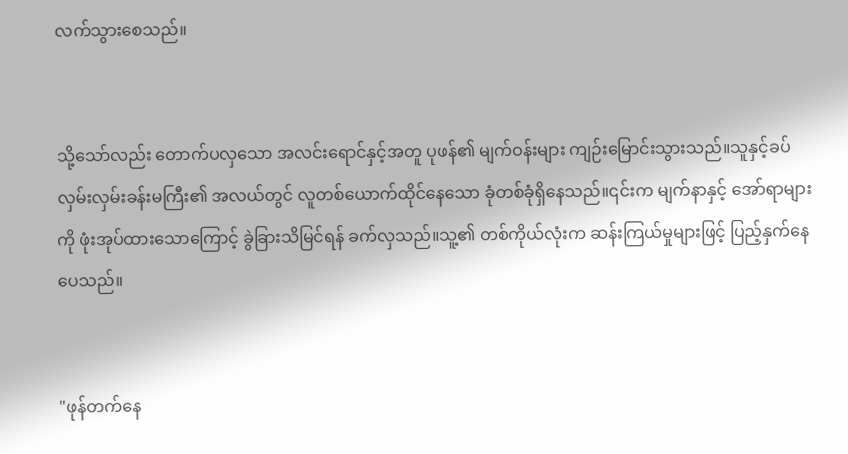လက်သွားစေသည်။


သို့သော်လည်း တောက်ပလှသော အလင်းရောင်နှင့်အတူ ပုဖန်၏ မျက်ဝန်းများ ကျဉ်းမြောင်းသွားသည်။သူနှင့်ခပ်လှမ်းလှမ်းခန်းမကြီး၏ အလယ်တွင် လူတစ်ယောက်ထိုင်နေသော ခုံတစ်ခုံရှိနေသည်။၎င်းက မျက်နာနှင့် အော်ရာများကို ဖုံးအုပ်ထားသောကြောင့် ခွဲခြားသိမြင်ရန် ခက်လှသည်။သူ့၏ တစ်ကိုယ်လုံးက ဆန်းကြယ်မှုများဖြင့် ပြည့်နှက်နေပေသည်။


"ဖုန်တက်နေ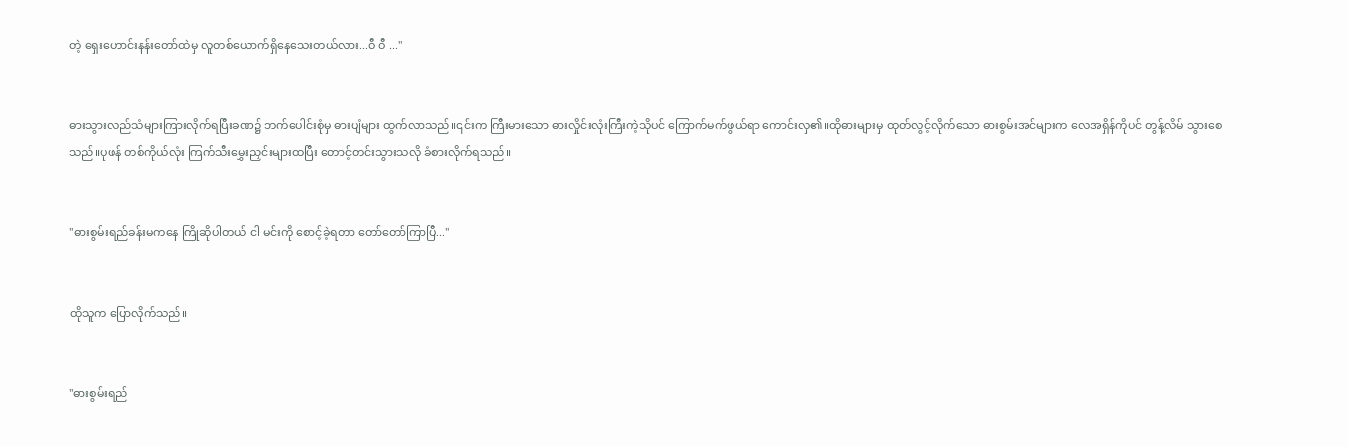တဲ့ ရှေးဟောင်းနန်းတော်ထဲမှ လူတစ်ယောက်ရှိနေသေးတယ်လား...ဝီ ဝီ ..."


ဓားသွားလည်သံများကြားလိုက်ရပြီးခဏ၌ ဘက်ပေါင်းစုံမှ ဓားပျံများ ထွက်လာသည်။၎င်းက ကြီးမားသော ဓားလှိုင်းလုံးကြီးကဲ့သိုပင် ကြောက်မက်ဖွယ်ရာ ကောင်းလှ၏။ထိုဓားများမှ ထုတ်လွင့်လိုက်သော ဓားစွမ်းအင်များက လေအရှိန်ကိုပင် တွန့်လိမ် သွားစေသည်။ပုဖန် တစ်ကိုယ်လုံး ကြက်သီးမွှေးညှင်းများထပြီး တောင့်တင်းသွားသလို ခံစားလိုက်ရသည်။


"ဓားစွမ်းရည်ခန်းမကနေ ကြိုဆိုပါတယ် ငါ မင်းကို စောင့်ခဲ့ရတာ တော်တော်ကြာပြီ..."


ထိုသူက ပြောလိုက်သည်။


"ဓားစွမ်းရည်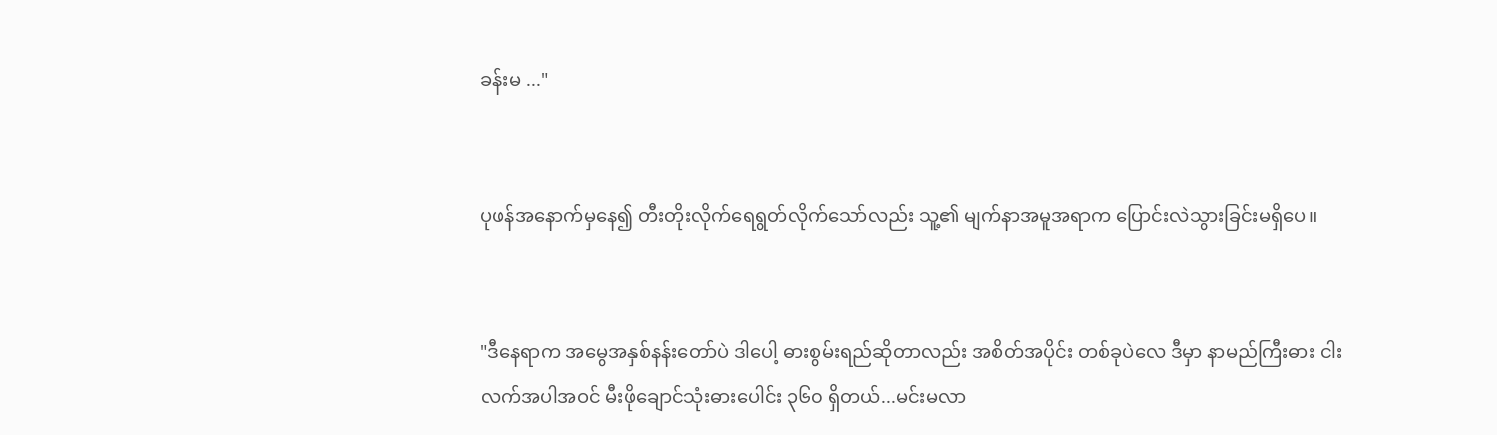ခန်းမ ..."


ပုဖန်အနောက်မှနေ၍ တီးတိုးလိုက်ရေရွတ်လိုက်သော်လည်း သူ့၏ မျက်နာအမူအရာက ပြောင်းလဲသွားခြင်းမရှိပေ။


"ဒီနေရာက အမွေအနှစ်နန်းတော်ပဲ ဒါပေါ့ ဓားစွမ်းရည်ဆိုတာလည်း အစိတ်အပိုင်း တစ်ခုပဲလေ ဒီမှာ နာမည်ကြီးဓား ငါးလက်အပါအဝင် မီးဖိုချောင်သုံးဓားပေါင်း ၃၆၀ ရှိတယ်...မင်းမလာ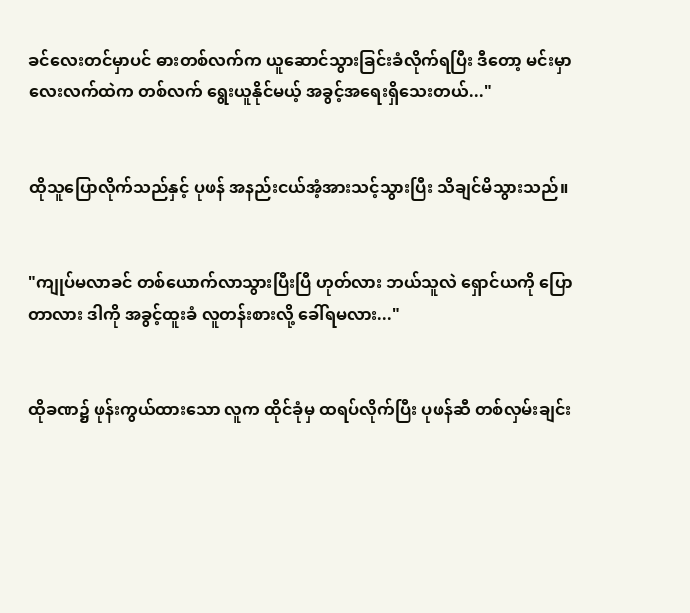ခင်လေးတင်မှာပင် ဓားတစ်လက်က ယူဆောင်သွားခြင်းခံလိုက်ရပြီး ဒီတော့ မင်းမှာလေးလက်ထဲက တစ်လက် ရွေးယူနိုင်မယ့် အခွင့်အရေးရှိသေးတယ်..."


ထိုသူပြောလိုက်သည်နှင့် ပုဖန် အနည်းငယ်အံ့အားသင့်သွားပြီး သိချင်မိသွားသည်။


"ကျုပ်မလာခင် တစ်ယောက်လာသွားပြီးပြီ ဟုတ်လား ဘယ်သူလဲ ရှောင်ယကို ပြောတာလား ဒါကို အခွင့်ထူးခံ လူတန်းစားလို့ ခေါ်ရမလား..."


ထိုခဏ၌ ဖုန်းကွယ်ထားသော လူက ထိုင်ခုံမှ ထရပ်လိုက်ပြီး ပုဖန်ဆီ တစ်လှမ်းချင်း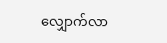လျှောက်လာ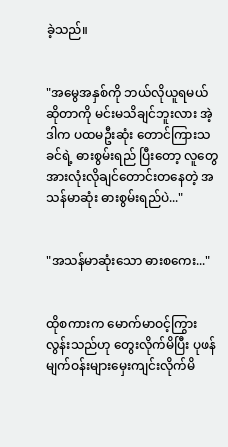ခဲ့သည်။


"အမွေအနှစ်ကို ဘယ်လိုယူရမယ်ဆိုတာကို မင်းမသိချင်ဘူးလား အဲ့ဒါက ပထမဦးဆုံး တောင်ကြားသခင်ရဲ့ ဓားစွမ်းရည် ပြီးတော့ လူတွေ အားလုံးလိုချင်တောင်းတနေတဲ့ အသန်မာဆုံး ဓားစွမ်းရည်ပဲ..."


"အသန်မာဆုံးသော ဓားစကေး..."


ထိုစကားက မောက်မာဝင့်ကြွားလွန်းသည်ဟု တွေးလိုက်မိပြီး ပုဖန်မျက်ဝန်းများမှေးကျင်းလိုက်မိ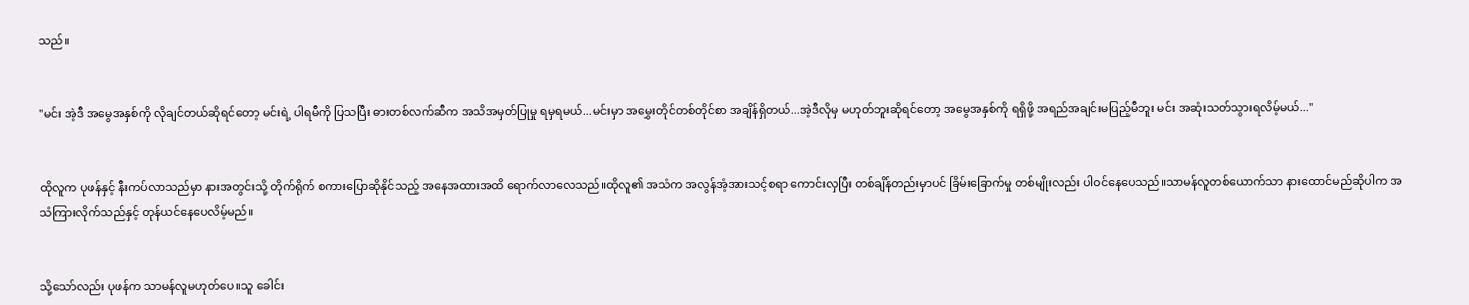သည်။


"မင်း အဲ့ဒီ အမွေအနှစ်ကို လိုချင်တယ်ဆိုရင်တော့ မင်းရဲ့ ပါရမီကို ပြသပြီး ဓားတစ်လက်ဆီက အသိအမှတ်ပြုမှု ရမှရမယ်...မင်းမှာ အမွှေးတိုင်တစ်တိုင်စာ အချိန်ရှိတယ်...အဲ့ဒီလိုမှ မဟုတ်ဘူးဆိုရင်တော့ အမွေအနှစ်ကို ရရှိဖို့ အရည်အချင်းမပြည့်မီဘူး မင်း အဆုံးသတ်သွားရလိမ့်မယ်..."


ထိုလူက ပုဖန်နှင့် နီးကပ်လာသည်မှာ နားအတွင်းသို့ တိုက်ရိုက် စကားပြောဆိုနိုင်သည့် အနေအထားအထိ ရောက်လာလေသည်။ထိုလူ၏ အသံက အလွန်အံ့အားသင့်စရာ ကောင်းလှပြီး တစ်ချိန်တည်းမှာပင် ခြိမ်းခြောက်မှု တစ်မျိုးလည်း ပါဝင်နေပေသည်။သာမန်လူတစ်ယောက်သာ နားထောင်မည်ဆိုပါက အသံကြားလိုက်သည်နှင့် တုန်ယင်နေပေလိမ့်မည်။


သို့သော်လည်း ပုဖန်က သာမန်လူမဟုတ်ပေ။သူ ခေါင်း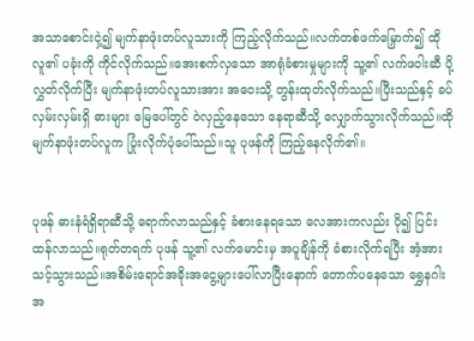အသာစောင်းငှဲ့၍ မျက်နာဖုံးတပ်လူသားကို ကြည့်လိုက်သည်။လက်တစ်ဖက်မြှောက်၍ ထိုလူ၏ ပခုံးကို ကိုင်လိုက်သည်။အေးစက်လှသော အာရုံခံစားမှုများကို သူ့၏ လက်ဖဝါးဆီ ပို့လွှတ်လိုက်ပြီး မျက်နာဖုံးတပ်လူသားအား အဝေးသို့ တွန်းထုတ်လိုက်သည်။ပြီးသည်နှင့် ခပ်လှမ်းလှမ်းရှိ ဓားများ မြေပေါ်တွင် ဝဲလှည့်နေသော နေရာဆီသို့ လျှောက်သွားလိုက်သည်။ထိုမျက်နာဖုံးတပ်လူက ပြုံးလိုက်ပုံပေါ်သည်။သူ ပုဖန်ကို ကြည့်နေလိုက်၏။


ပုဖန် ဓားနံရံရှိရာဆီသို့ ရောက်လာသည်နှင့် ခံစားနေရသော လေအားကလည်း ပို၍ ပြင်းထန်လာသည်။ရုတ်တရက် ပုဖန် သူ့၏ လက်မောင်းမှ အပူချိန်ကို ခံစားလိုက်ရပြီး အံ့အားသင့်သွားသည်။အစိမ်းရောင်အခိုးအငွေ့များပေါ်လာပြီးနောက် တောက်ပနေသော ရွှေနဂါးအ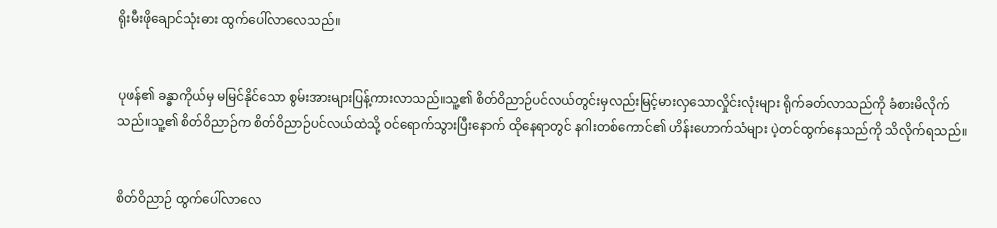ရိုးမီးဖိုချောင်သုံးဓား ထွက်ပေါ်လာလေသည်။


ပုဖန်၏ ခန္ဓာကိုယ်မှ မမြင်နိုင်သော စွမ်းအားများပြန့်ကားလာသည်။သူ့၏ စိတ်ဝိညာဉ်ပင်လယ်တွင်းမှလည်းမြင့်မားလှသောလှိုင်းလုံးများ ရိုက်ခတ်လာသည်ကို ခံစားမိလိုက်သည်။သူ့၏ စိတ်ဝိညာဉ်က စိတ်ဝိညာဉ်ပင်လယ်ထဲသို့ ဝင်ရောက်သွားပြီးနောက် ထိုနေရာတွင် နဂါးတစ်ကောင်၏ ဟိန်းဟောက်သံများ ပဲ့တင်ထွက်နေသည်ကို သိလိုက်ရသည်။


စိတ်ဝိညာဉ် ထွက်ပေါ်လာလေ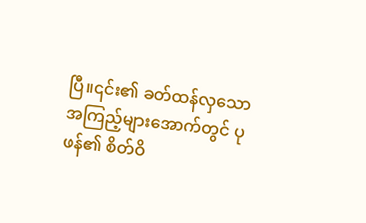ပြီ။၎င်း၏ ခတ်ထန်လှသော အကြည့်များအောက်တွင် ပုဖန်၏ စိတ်ဝိ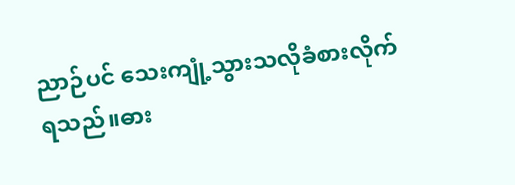ညာဉ်ပင် သေးကျုံ့သွားသလိုခံစားလိုက်ရသည်။ဓား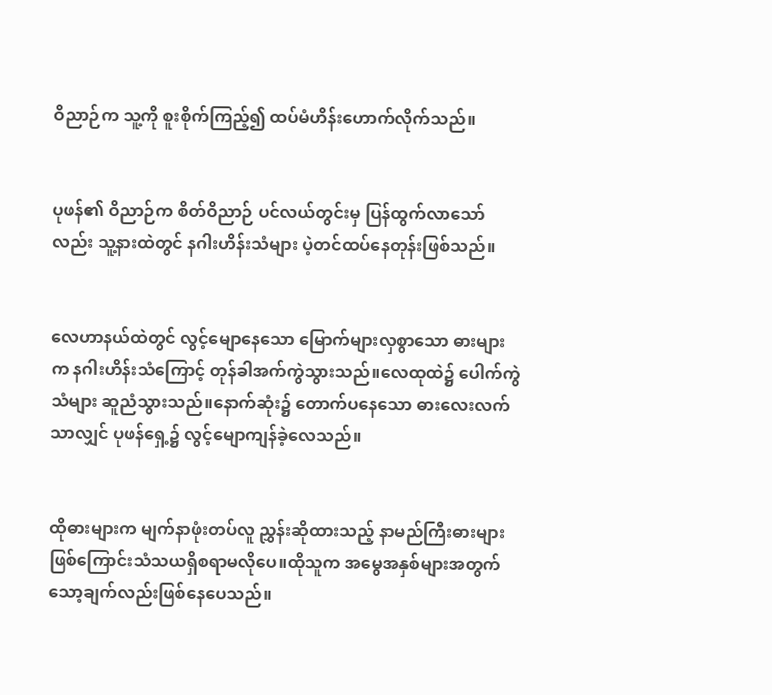ဝိညာဉ်က သူ့ကို စူးစိုက်ကြည့်၍ ထပ်မံဟိန်းဟောက်လိုက်သည်။


ပုဖန်၏ ဝိညာဉ်က စိတ်ဝိညာဉ် ပင်လယ်တွင်းမှ ပြန်ထွက်လာသော်လည်း သူ့နားထဲတွင် နဂါးဟိန်းသံများ ပဲ့တင်ထပ်နေတုန်းဖြစ်သည်။


လေဟာနယ်ထဲတွင် လွင့်မျောနေသော မြောက်များလှစွာသော ဓားများက နဂါးဟိန်းသံကြောင့် တုန်ခါအက်ကွဲသွားသည်။လေထုထဲ၌ ပေါက်ကွဲသံများ ဆူညံသွားသည်။နောက်ဆုံး၌ တောက်ပနေသော ဓားလေးလက်သာလျှင် ပုဖန်ရှေ့၌ လွင့်မျောကျန်ခဲ့လေသည်။


ထိုဓားများက မျက်နာဖုံးတပ်လူ ညွှန်းဆိုထားသည့် နာမည်ကြီးဓားများဖြစ်ကြောင်းသံသယရှိစရာမလိုပေ။ထိုသူက အမွေအနှစ်များအတွက် သော့ချက်လည်းဖြစ်နေပေသည်။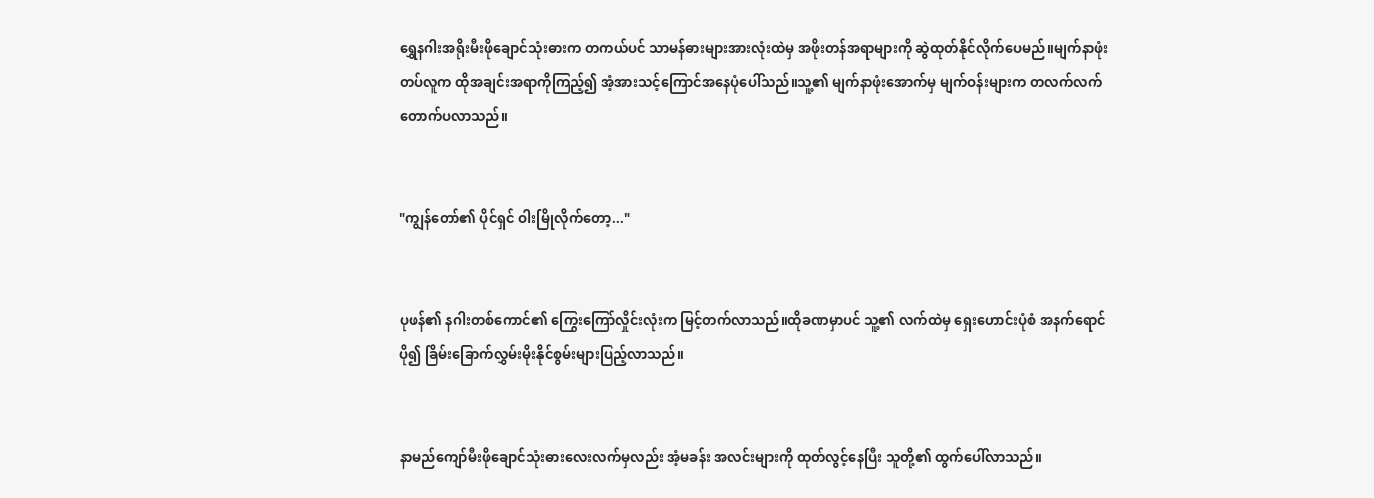ရွှေနဂါးအရိုးမီးဖိုချောင်သုံးဓားက တကယ်ပင် သာမန်ဓားများအားလုံးထဲမှ အဖိုးတန်အရာများကို ဆွဲထုတ်နိုင်လိုက်ပေမည်။မျက်နာဖုံးတပ်လူက ထိုအချင်းအရာကိုကြည့်၍ အံ့အားသင့်ကြောင်အနေပုံပေါ်သည်။သူ့၏ မျက်နာဖုံးအောက်မှ မျက်ဝန်းများက တလက်လက်တောက်ပလာသည်။


"ကျွန်တော်၏ ပိုင်ရှင် ဝါးမြိုလိုက်တော့..."


ပုဖန်၏ နဂါးတစ်ကောင်၏ ကြွေးကြော်လှိုင်းလုံးက မြင့်တက်လာသည်။ထိုခဏမှာပင် သူ့၏ လက်ထဲမှ ရှေးဟောင်းပုံစံ အနက်ရောင် ပို၍ ခြိမ်းခြောက်လွှမ်းမိုးနိုင်စွမ်းများပြည့်လာသည်။


နာမည်ကျော်မီးဖိုချောင်သုံးဓားလေးလက်မှလည်း အံ့မခန်း အလင်းများကို ထုတ်လွင့်နေပြီး သူတို့၏ ထွက်ပေါ်လာသည်။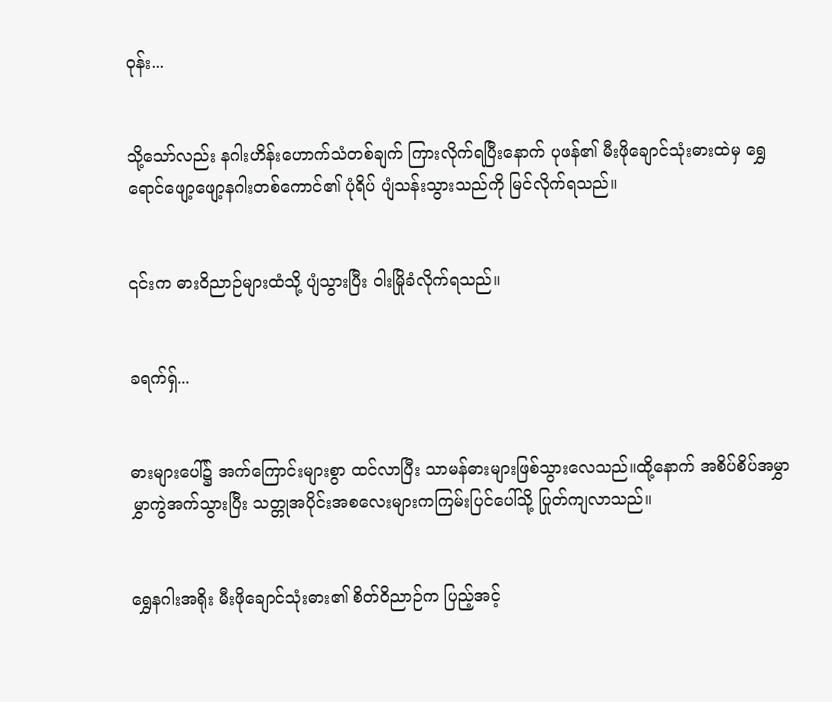ဝုန်း...


သို့သော်လည်း နဂါးဟိန်းဟောက်သံတစ်ချက် ကြားလိုက်ရပြီးနောက် ပုဖန်၏ မီးဖိုချောင်သုံးဓားထဲမှ ရွှေရောင်ဖျော့ဖျော့နဂါးတစ်ကောင်၏ ပုံရိပ် ပျံသန်းသွားသည်ကို မြင်လိုက်ရသည်။


၎င်းက ဓားဝိညာဉ်များထံသို့ ပျံသွားပြီး ဝါးမြိုခံလိုက်ရသည်။


ခရက်ရှ်...


ဓားများပေါ်၌ အက်ကြောင်းများစွာ ထင်လာပြီး သာမန်ဓားများဖြစ်သွားလေသည်။ထို့နောက် အစိပ်စိပ်အမွှာမွှာကွဲအက်သွားပြီး သတ္တုအပိုင်းအစလေးများကကြမ်းပြင်ပေါ်သို့ ပြုတ်ကျလာသည်။


ရွှေနဂါးအရိုး မီးဖိုချောင်သုံးဓား၏ စိတ်ဝိညာဉ်က ပြည့်အင့်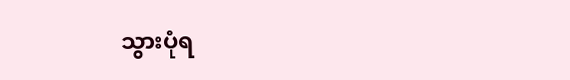သွားပုံရ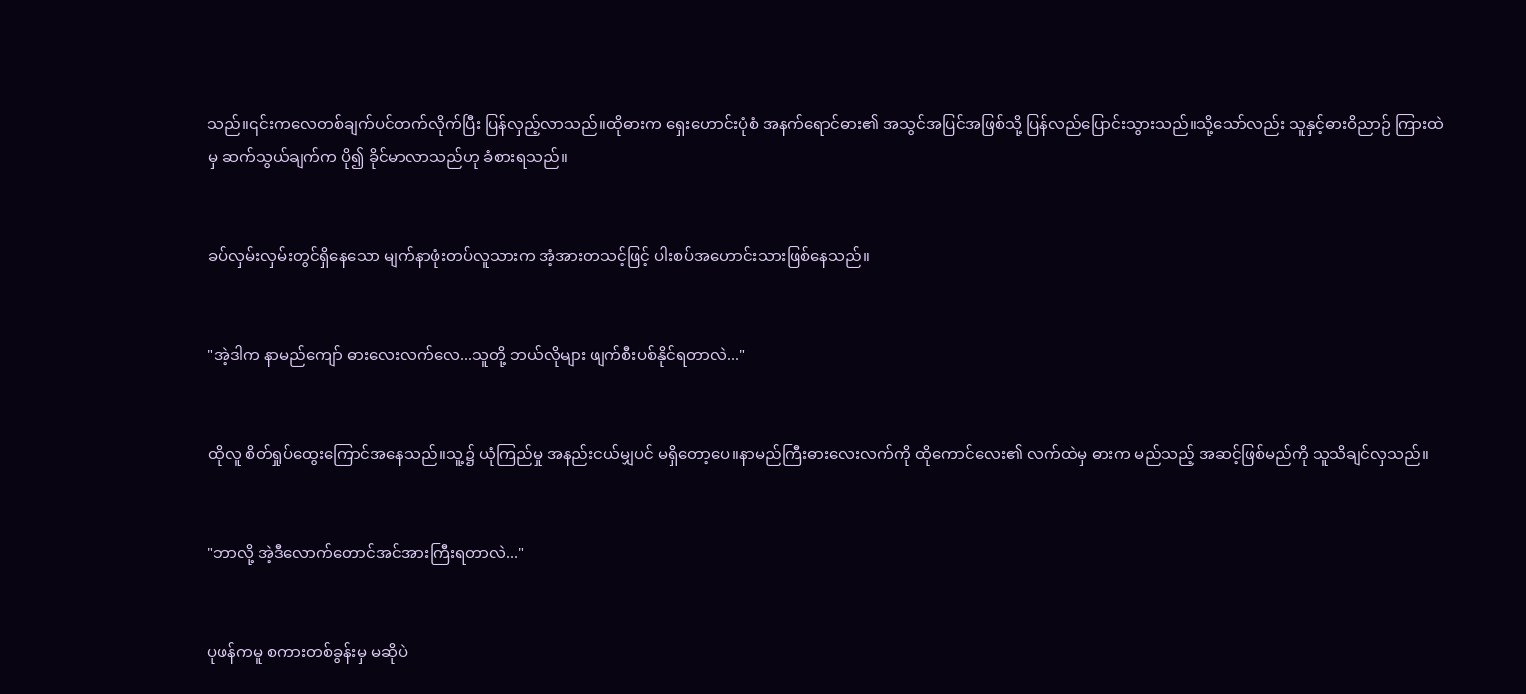သည်။၎င်းကလေတစ်ချက်ပင်တက်လိုက်ပြီး ပြန်လှည့်လာသည်။ထိုဓားက ရှေးဟောင်းပုံစံ အနက်ရောင်ဓား၏ အသွင်အပြင်အဖြစ်သို့ ပြန်လည်ပြောင်းသွားသည်။သို့သော်လည်း သူနှင့်ဓားဝိညာဉ် ကြားထဲမှ ဆက်သွယ်ချက်က ပို၍ ခိုင်မာလာသည်ဟု ခံစားရသည်။


ခပ်လှမ်းလှမ်းတွင်ရှိနေသော မျက်နာဖုံးတပ်လူသားက အံ့အားတသင့်ဖြင့် ပါးစပ်အဟောင်းသားဖြစ်နေသည်။


"အဲ့ဒါက နာမည်ကျော် ဓားလေးလက်လေ...သူတို့ ဘယ်လိုများ ဖျက်စီးပစ်နိုင်ရတာလဲ..."


ထိုလူ စိတ်ရှုပ်ထွေးကြောင်အနေသည်။သူ့၌ ယုံကြည်မှု အနည်းငယ်မျှပင် မရှိတော့ပေ။နာမည်ကြီးဓားလေးလက်ကို ထိုကောင်လေး၏ လက်ထဲမှ ဓားက မည်သည့် အဆင့်ဖြစ်မည်ကို သူသိချင်လှသည်။


"ဘာလို့ အဲ့ဒီလောက်တောင်အင်အားကြီးရတာလဲ..."


ပုဖန်ကမူ စကားတစ်ခွန်းမှ မဆိုပဲ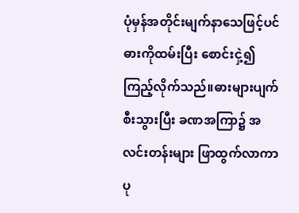ပုံမှန်အတိုင်းမျက်နာသေဖြင့်ပင် ဓားကိုထမ်းပြီး စောင်းငှဲ့၍ ကြည့်လိုက်သည်။ဓားများပျက်စီးသွားပြီး ခဏအကြာ၌ အလင်းတန်းများ ဖြာထွက်လာကာ ပု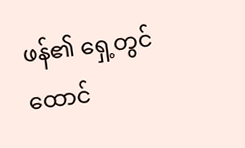ဖန်၏ ရှေ့တွင် ထောင်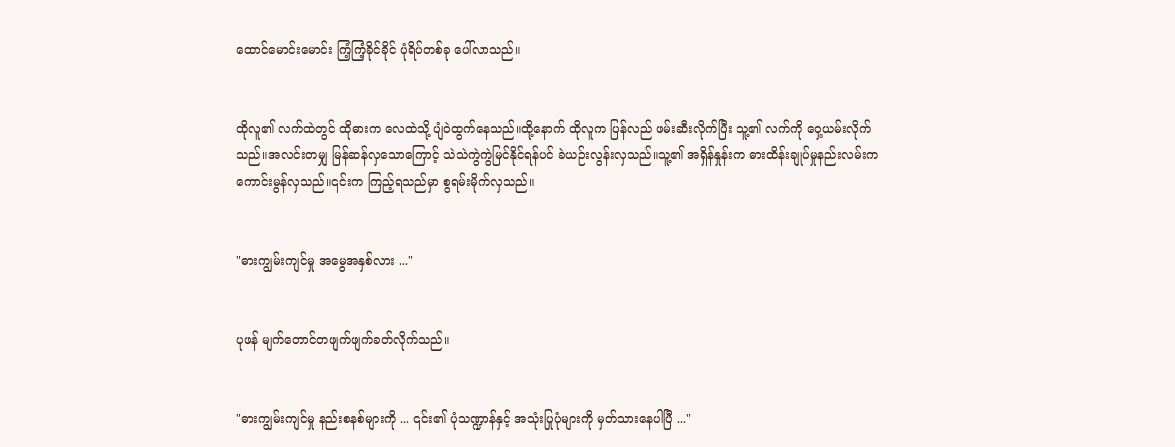ထောင်မောင်းမောင်း ကြံ့ကြံ့ခိုင်ခိုင် ပုံရိပ်တစ်ခု ပေါ်လာသည်။


ထိုလူ၏ လက်ထဲတွင် ထိုဓားက လေထဲသို့ ပျံဝဲထွက်နေသည်။ထို့နောက် ထိုလူက ပြန်လည် ဖမ်းဆီးလိုက်ပြီး သူ့၏ လက်ကို ဝှေ့ယမ်းလိုက်သည်။အလင်းတမျှ မြန်ဆန်လှသောကြောင့် သဲသဲကွဲကွဲမြင်နိုင်ရန်ပင် ခဲယဉ်းလွန်းလှသည်။သူ့၏ အရှိန်နှုန်းက ဓားထိန်းချုပ်မှုနည်းလမ်းက ကောင်းမွန်လှသည်။၎င်းက ကြည့်ရသည်မှာ စွရမ်းမိုက်လှသည်။


"ဓားကျွမ်းကျင်မှု အမွေအနှစ်လား ..."


ပုဖန် မျက်တောင်တဖျက်ဖျက်ခတ်လိုက်သည်။


"ဓားကျွမ်းကျင်မှု နည်းစနစ်များကို ... ၎င်း၏ ပုံသဏ္ဍာန်နှင့် အသုံးပြုပုံများကို မှတ်သားနေပါပြီ ..."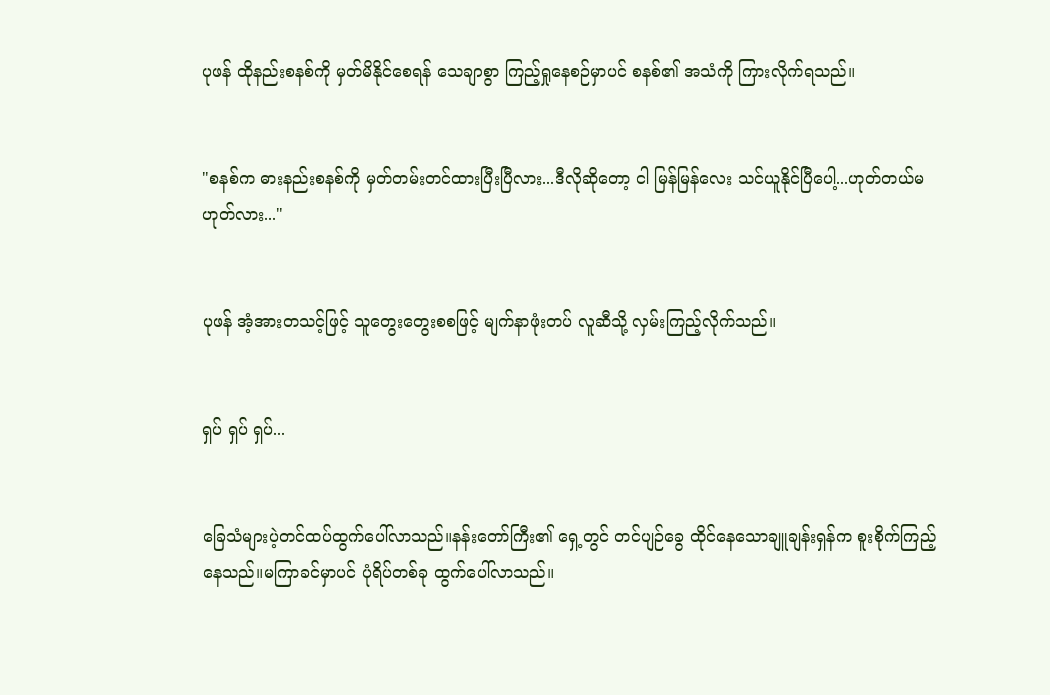ပုဖန် ထိုနည်းစနစ်ကို မှတ်မိနိုင်စေရန် သေချာစွာ ကြည့်ရှုနေစဉ်မှာပင် စနစ်၏ အသံကို ကြားလိုက်ရသည်။


"စနစ်က ဓားနည်းစနစ်ကို မှတ်တမ်းတင်ထားပြီးပြီလား...ဒီလိုဆိုတော့ ငါ မြန်မြန်လေး သင်ယူနိုင်ပြီပေါ့...ဟုတ်တယ်မဟုတ်လား..."


ပုဖန် အံ့အားတသင့်ဖြင့် သူတွေးတွေးစစဖြင့် မျက်နာဖုံးတပ် လူဆီသို့ လှမ်းကြည့်လိုက်သည်။


ရှပ် ရှပ် ရှပ်...


ခြေသံများပဲ့တင်ထပ်ထွက်ပေါ်လာသည်။နန်းတော်ကြီး၏ ရှေ့တွင် တင်ပျဉ်ခွေ ထိုင်နေသောချူချန်းရှန်က စူးစိုက်ကြည့်နေသည်။မကြာခင်မှာပင် ပုံရိပ်တစ်ခု ထွက်ပေါ်လာသည်။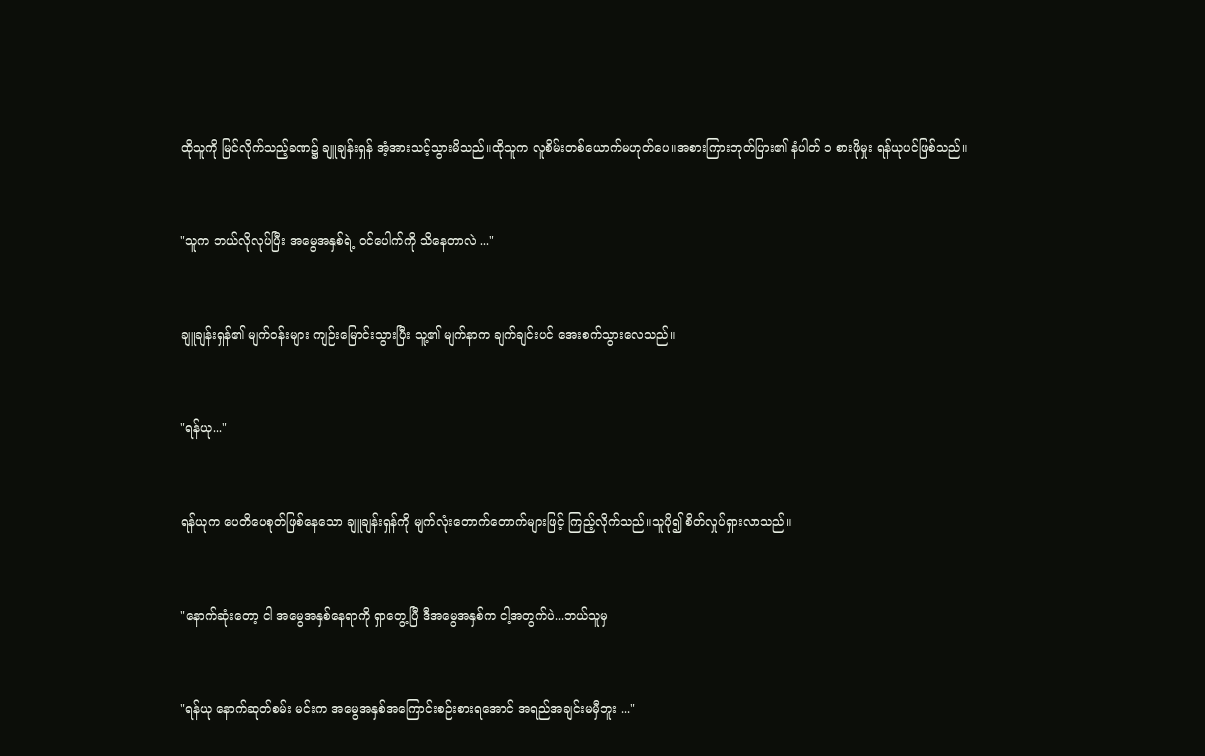ထိုသူကို မြင်လိုက်သည့်ခဏ၌ ချူချန်းရှန် အံ့အားသင့်သွားမိသည်။ထိုသူက လူစိမ်းတစ်ယောက်မဟုတ်ပေ။အစားကြားဘုတ်ပြား၏ နံပါတ် ၁ စားဖိုမှုး ရန်ယုပင်ဖြစ်သည်။


"သူက ဘယ်လိုလုပ်ပြီး အမွေအနှစ်ရဲ့ ဝင်ပေါက်ကို သိနေတာလဲ ..."


ချူချန်းရှန်၏ မျက်ဝန်းများ ကျဉ်းမြောင်းသွားပြီး သူ့၏ မျက်နာက ချက်ချင်းပင် အေးစက်သွားလေသည်။


"ရန်ယု..."


ရန်ယုက ပေတိပေစုတ်ဖြစ်နေသော ချူချန်းရှန်ကို မျက်လုံးတောက်တောက်များဖြင့် ကြည့်လိုက်သည်။သူပို၍ စိတ်လှုပ်ရှားလာသည်။


"နောက်ဆုံးတော့ ငါ အမွေအနှစ်နေရာကို ရှာတွေ့ပြီ ဒီအမွေအနှစ်က ငါ့အတွက်ပဲ...ဘယ်သူမှ


"ရန်ယု နောက်ဆုတ်စမ်း မင်းက အမွေအနှစ်အကြောင်းစဉ်းစားရအောင် အရည်အချင်းမမှီဘူး ..."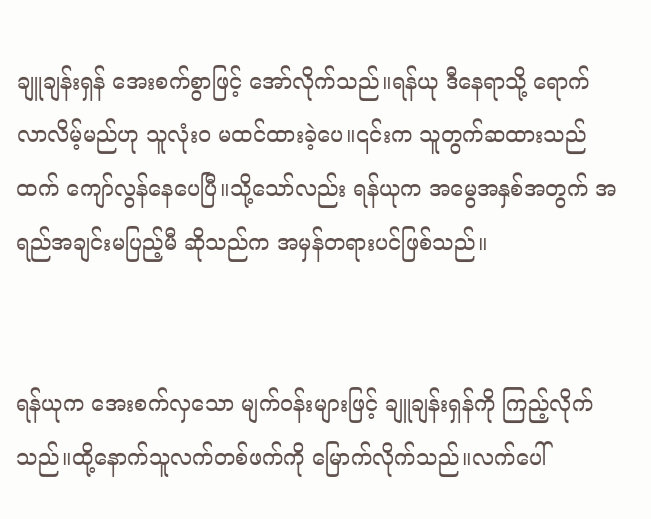ချူချန်းရှန် အေးစက်စွာဖြင့် အော်လိုက်သည်။ရန်ယု ဒီနေရာသို့ ရောက်လာလိမ့်မည်ဟု သူလုံးဝ မထင်ထားခဲ့ပေ။၎င်းက သူတွက်ဆထားသည်ထက် ကျော်လွန်နေပေပြီ။သို့သော်လည်း ရန်ယုက အမွေအနှစ်အတွက် အရည်အချင်းမပြည့်မီ ဆိုသည်က အမှန်တရားပင်ဖြစ်သည်။


ရန်ယုက အေးစက်လှသော မျက်ဝန်းများဖြင့် ချူချန်းရှန်ကို ကြည့်လိုက်သည်။ထို့နောက်သူလက်တစ်ဖက်ကို မြောက်လိုက်သည်။လက်ပေါ်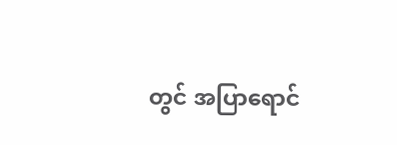တွင် အပြာရောင်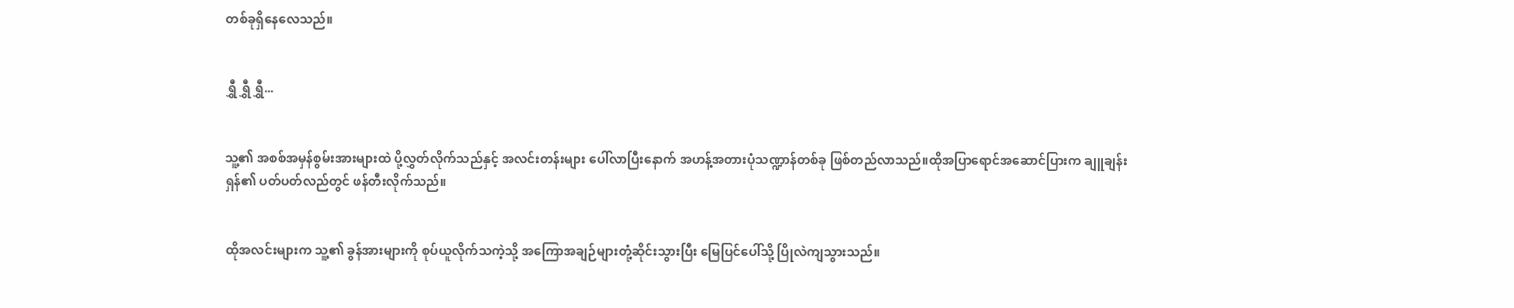တစ်ခုရှိနေလေသည်။


ရွှီ ရွှီ ရွှီ...


သူ့၏ အစစ်အမှန်စွမ်းအားများထဲ ပို့လွှတ်လိုက်သည်နှင့် အလင်းတန်းများ ပေါ်လာပြီးနောက် အဟန့်အတားပုံသဏ္ဍာန်တစ်ခု ဖြစ်တည်လာသည်။ထိုအပြာရောင်အဆောင်ပြားက ချူချန်းရှန်၏ ပတ်ပတ်လည်တွင် ဖန်တီးလိုက်သည်။


ထိုအလင်းများက သူ့၏ ခွန်အားများကို စုပ်ယူလိုက်သကဲ့သို့ အကြောအချဉ်များတုံ့ဆိုင်းသွားပြီး မြေပြင်ပေါ်သို့ ပြိုလဲကျသွားသည်။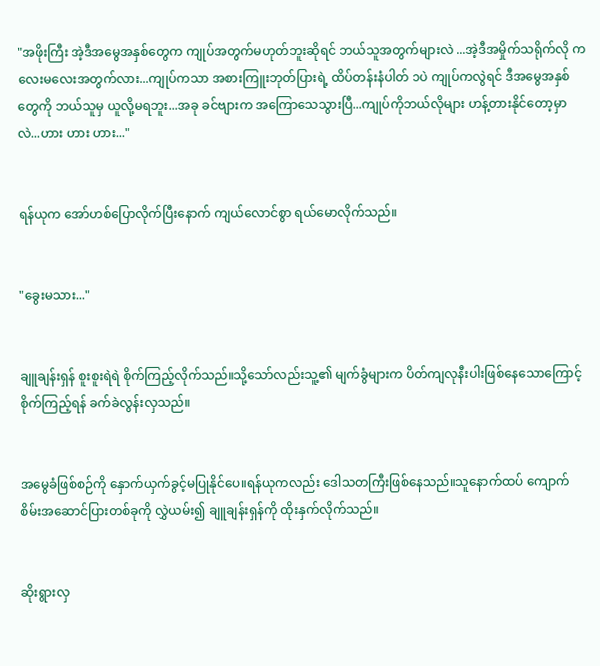"အဖိုးကြီး အဲ့ဒီအမွေအနှစ်တွေက ကျုပ်အတွက်မဟုတ်ဘူးဆိုရင် ဘယ်သူအတွက်များလဲ ...အဲ့ဒီအမှိုက်သရိုက်လို ကလေးမလေးအတွက်လား...ကျုပ်ကသာ အစားကြူးဘုတ်ပြားရဲ့ ထိပ်တန်းနံပါတ် ၁ပဲ ကျုပ်ကလွဲရင် ဒီအမွေအနှစ်တွေကို ဘယ်သူမှ ယူလို့မရဘူး...အခု ခင်ဗျားက အကြောသေသွားပြီ...ကျုပ်ကိုဘယ်လိုများ ဟန့်တားနိုင်တော့မှာလဲ...ဟား ဟား ဟား..."


ရန်ယုက အော်ဟစ်ပြောလိုက်ပြီးနောက် ကျယ်လောင်စွာ ရယ်မောလိုက်သည်။


"ခွေးမသား..."


ချူချန်းရှန် စူးစူးရဲရဲ စိုက်ကြည့်လိုက်သည်။သို့သော်လည်းသူ့၏ မျက်ခွံများက ပိတ်ကျလုနီးပါးဖြစ်နေသောကြောင့် စိုက်ကြည့်ရန် ခက်ခဲလွန်းလှသည်။


အမွေခံဖြစ်စဉ်ကို နှောက်ယှက်ခွင့်မပြုနိုင်ပေ။ရန်ယုကလည်း ဒေါသတကြီးဖြစ်နေသည်။သူနောက်ထပ် ကျောက်စိမ်းအဆောင်ပြားတစ်ခုကို လွှဲယမ်း၍ ချူချန်းရှန်ကို ထိုးနှက်လိုက်သည်။


ဆိုးရွားလှ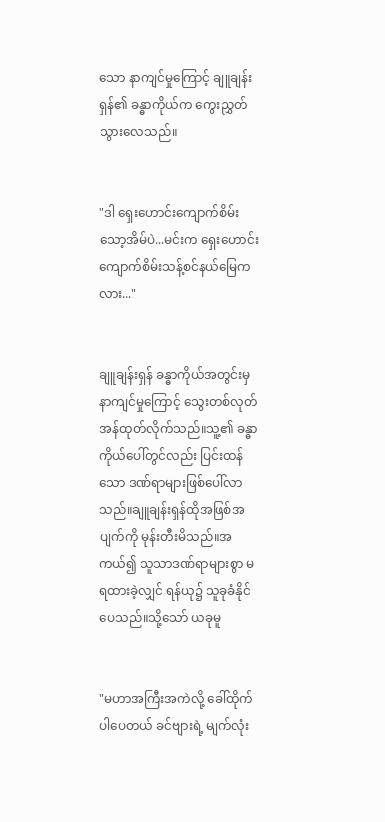သော နာကျင်မှုကြောင့် ချူချန်းရှန်၏ ခန္ဓာကိုယ်က ကွေးညွှတ်သွားလေသည်။


"ဒါ ရှေးဟောင်းကျောက်စိမ်းသော့အိမ်ပဲ...မင်းက ရှေးဟောင်းကျောက်စိမ်းသန့်စင်နယ်မြေကလား..."


ချူချန်းရှန် ခန္ဓာကိုယ်အတွင်းမှ နာကျင်မှုကြောင့် သွေးတစ်လုတ်အန်ထုတ်လိုက်သည်။သူ့၏ ခန္ဓာကိုယ်ပေါ်တွင်လည်း ပြင်းထန်သော ဒဏ်ရာများဖြစ်ပေါ်လာသည်။ချူချန်းရှန်ထိုအဖြစ်အပျက်ကို မုန်းတီးမိသည်။အကယ်၍ သူသာဒဏ်ရာများစွာ မရထားခဲ့လျှင် ရန်ယု၌ သူခုခံနိုင်ပေသည်။သို့သော် ယခုမူ


"မဟာအကြီးအကဲလို့ ခေါ်ထိုက်ပါပေတယ် ခင်ဗျားရဲ့ မျက်လုံး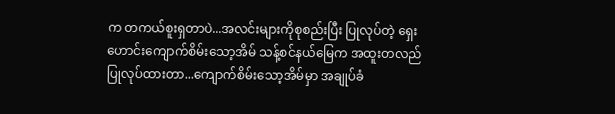က တကယ်စူးရှတာပဲ...အလင်းများကိုစုစည်းပြီး ပြုလုပ်တဲ့ ရှေးဟောင်းကျောက်စိမ်းသော့အိမ် သန့်စင်နယ်မြေက အထူးတလည်ပြုလုပ်ထားတာ...ကျောက်စိမ်းသော့အိမ်မှာ အချုပ်ခံ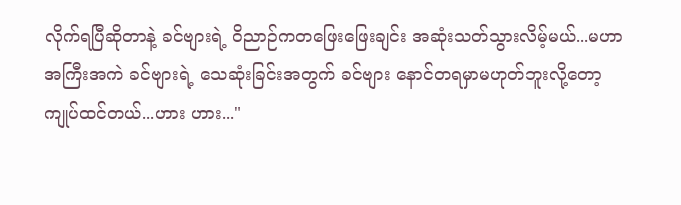လိုက်ရပြီဆိုတာနဲ့ ခင်ဗျားရဲ့ ဝိညာဉ်ကတဖြေးဖြေးချင်း အဆုံးသတ်သွားလိမ့်မယ်...မဟာအကြီးအကဲ ခင်ဗျားရဲ့ သေဆုံးခြင်းအတွက် ခင်ဗျား နောင်တရမှာမဟုတ်ဘူးလို့တော့ ကျုပ်ထင်တယ်...ဟား ဟား..."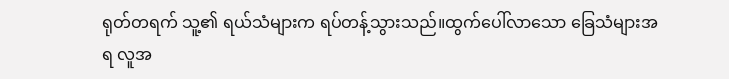ရုတ်တရက် သူ့၏ ရယ်သံများက ရပ်တန့်သွားသည်။ထွက်ပေါ်လာသော ခြေသံများအရ လူအ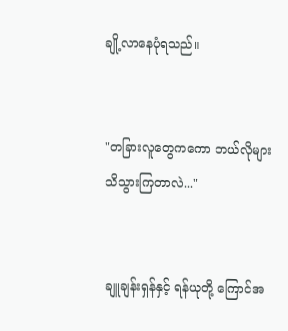ချို့လာနေပုံရသည်။


"တခြားလူတွေကကော ဘယ်လိုများသိသွားကြတာလဲ..."


ချူချန်းရှန်နှင့် ရန်ယုတို့ ကြောင်အ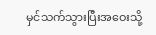မှင်သက်သွားပြီးအဝေးသို့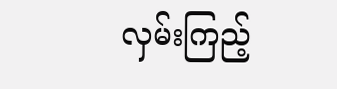လှမ်းကြည့်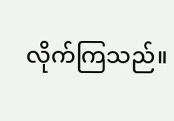လိုက်ကြသည်။